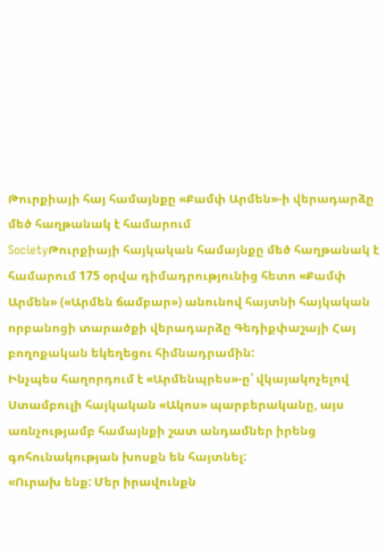Թուրքիայի հայ համայնքը «Քամփ Արմեն»-ի վերադարձը մեծ հաղթանակ է համարում
SocietyԹուրքիայի հայկական համայնքը մեծ հաղթանակ է համարում 175 օրվա դիմադրությունից հետո «Քամփ Արմեն» («Արմեն ճամբար») անունով հայտնի հայկական որբանոցի տարածքի վերադարձը Գեդիքփաշայի Հայ բողոքական եկեղեցու հիմնադրամին:
Ինչպես հաղորդում է «Արմենպրես»-ը՝ վկայակոչելով Ստամբուլի հայկական «Ակոս» պարբերականը, այս առնչությամբ համայնքի շատ անդամներ իրենց գոհունակության խոսքն են հայտնել:
«Ուրախ ենք: Մեր իրավունքն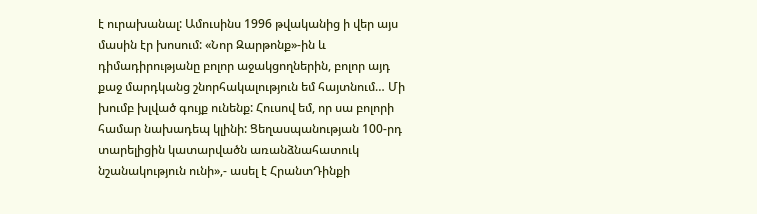է ուրախանալ: Ամուսինս 1996 թվականից ի վեր այս մասին էր խոսում: «Նոր Զարթոնք»-ին և դիմադիրությանը բոլոր աջակցողներին, բոլոր այդ քաջ մարդկանց շնորհակալություն եմ հայտնում… Մի խումբ խլված գույք ունենք: Հուսով եմ, որ սա բոլորի համար նախադեպ կլինի: Ցեղասպանության 100-րդ տարելիցին կատարվածն առանձնահատուկ նշանակություն ունի»,- ասել է ՀրանտԴինքի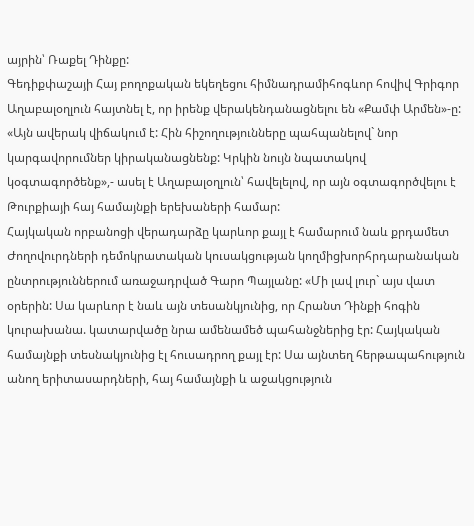այրին՝ Ռաքել Դինքը:
Գեդիքփաշայի Հայ բողոքական եկեղեցու հիմնադրամիհոգևոր հովիվ Գրիգոր Աղաբալօղլուն հայտնել է, որ իրենք վերակենդանացնելու են «Քամփ Արմեն»-ը: «Այն ավերակ վիճակում է: Հին հիշողությունները պահպանելով` նոր կարգավորումներ կիրականացնենք: Կրկին նույն նպատակով կօգտագործենք»,- ասել է Աղաբալօղլուն՝ հավելելով, որ այն օգտագործվելու է Թուրքիայի հայ համայնքի երեխաների համար:
Հայկական որբանոցի վերադարձը կարևոր քայլ է համարում նաև քրդամետ Ժողովուրդների դեմոկրատական կուսակցության կողմիցխորհրդարանական ընտրություններում առաջադրված Գարո Պայլանը: «Մի լավ լուր` այս վատ օրերին: Սա կարևոր է նաև այն տեսանկյունից, որ Հրանտ Դինքի հոգին կուրախանա. կատարվածը նրա ամենամեծ պահանջներից էր: Հայկական համայնքի տեսնակյունից էլ հուսադրող քայլ էր: Սա այնտեղ հերթապահություն անող երիտասարդների, հայ համայնքի և աջակցություն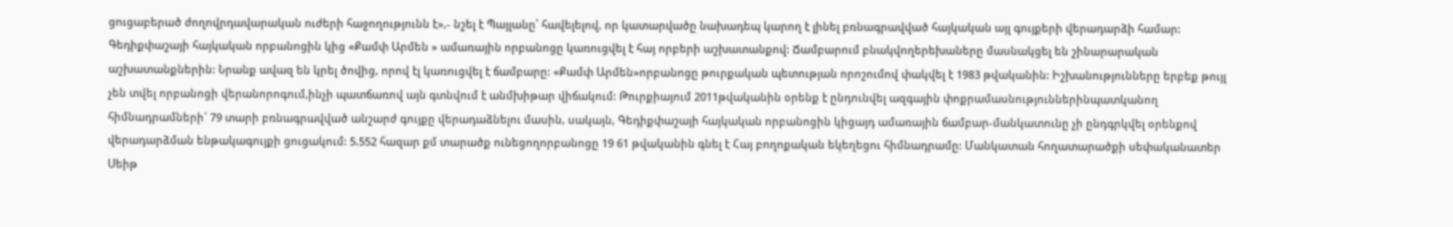ցուցաբերած ժողովրդավարական ուժերի հաջողությունն է»,- նշել է Պայլանը՝ հավելելով, որ կատարվածը նախադեպ կարող է լինել բռնագրավված հայկական այլ գույքերի վերադարձի համար:
Գեդիքփաշայի հայկական որբանոցին կից «Քամփ Արմեն » ամառային որբանոցը կառուցվել է հայ որբերի աշխատանքով: Ճամբարում բնակվողերեխաները մասնակցել են շինարարական աշխատանքներին: Նրանք ավազ են կրել ծովից, որով էլ կառուցվել է ճամբարը: «Քամփ Արմեն»որբանոցը թուրքական պետության որոշումով փակվել է 1983 թվականին: Իշխանությունները երբեք թույլ չեն տվել որբանոցի վերանորոգում,ինչի պատճառով այն գտնվում է անմխիթար վիճակում: Թուրքիայում 2011թվականին օրենք է ընդունվել ազգային փոքրամասնություններինպատկանող հիմնադրամների` 79 տարի բռնագրավված անշարժ գույքը վերադաձնելու մասին, սակայն, Գեդիքփաշայի հայկական որբանոցին կիցայդ ամառային ճամբար-մանկատունը չի ընդգրկվել օրենքով վերադարձման ենթակագույքի ցուցակում: 5.552 հազար քմ տարածք ունեցողորբանոցը 19 61 թվականին գնել է Հայ բողոքական եկեղեցու հիմնադրամը: Մանկատան հողատարածքի սեփականատեր Սեիթ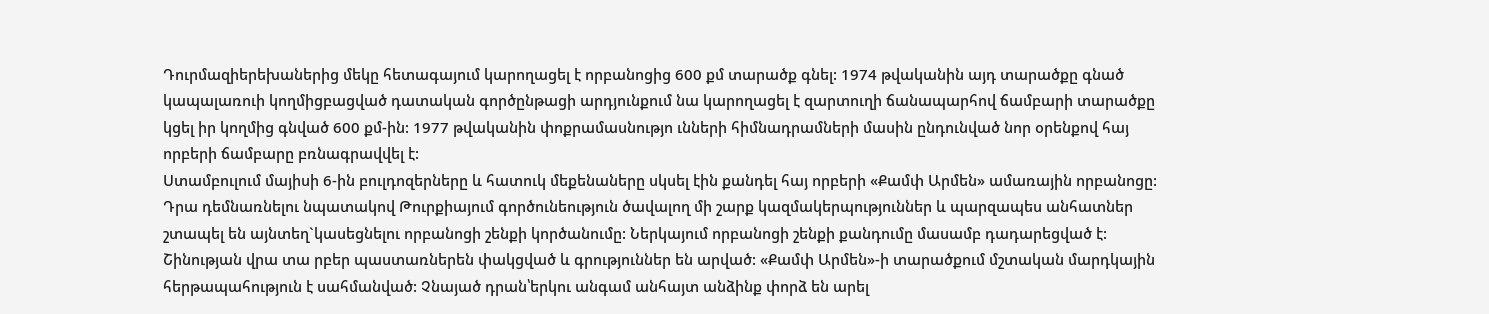Դուրմազիերեխաներից մեկը հետագայում կարողացել է որբանոցից 600 քմ տարածք գնել: 1974 թվականին այդ տարածքը գնած կապալառուի կողմիցբացված դատական գործընթացի արդյունքում նա կարողացել է զարտուղի ճանապարհով ճամբարի տարածքը կցել իր կողմից գնված 600 քմ-ին: 1977 թվականին փոքրամասնությո ւնների հիմնադրամների մասին ընդունված նոր օրենքով հայ որբերի ճամբարը բռնագրավվել է:
Ստամբուլում մայիսի 6-ին բուլդոզերները և հատուկ մեքենաները սկսել էին քանդել հայ որբերի «Քամփ Արմեն» ամառային որբանոցը: Դրա դեմնառնելու նպատակով Թուրքիայում գործունեություն ծավալող մի շարք կազմակերպություններ և պարզապես անհատներ շտապել են այնտեղ`կասեցնելու որբանոցի շենքի կործանումը: Ներկայում որբանոցի շենքի քանդումը մասամբ դադարեցված է: Շինության վրա տա րբեր պաստառներեն փակցված և գրություններ են արված: «Քամփ Արմեն»-ի տարածքում մշտական մարդկային հերթապահություն է սահմանված: Չնայած դրան՝երկու անգամ անհայտ անձինք փորձ են արել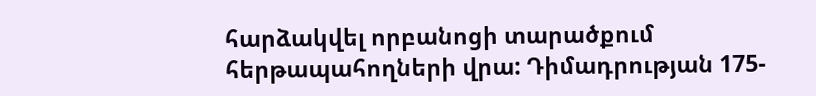հարձակվել որբանոցի տարածքում հերթապահողների վրա: Դիմադրության 175-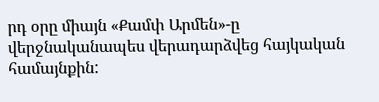րդ օրը միայն «Քամփ Արմեն»-ը վերջնականապես վերադարձվեց հայկական համայնքին: